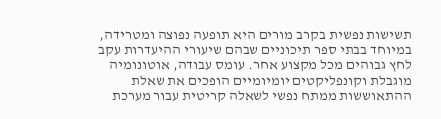תשישות נפשית בקרב מורים היא תופעה נפוצה ומטרידה, במיוחד בבתי ספר תיכוניים שבהם שיעורי ההיעדרות עקב לחץ גבוהים מכל מקצוע אחר. עומס עבודה, אוטונומיה מוגבלת וקונפליקטים יומיומיים הופכים את שאלת ההתאוששות ממתח נפשי לשאלה קריטית עבור מערכת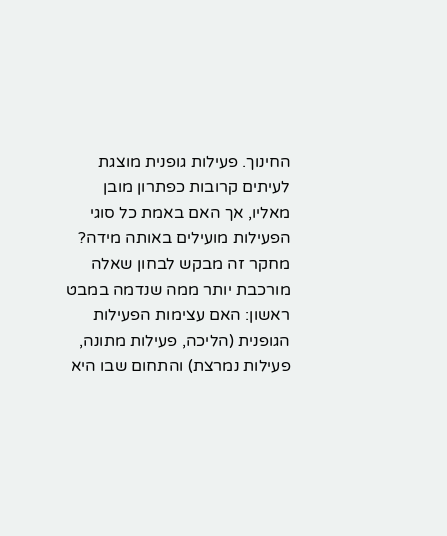החינוך. פעילות גופנית מוצגת לעיתים קרובות כפתרון מובן מאליו, אך האם באמת כל סוגי הפעילות מועילים באותה מידה?
מחקר זה מבקש לבחון שאלה מורכבת יותר ממה שנדמה במבט ראשון: האם עצימות הפעילות הגופנית (הליכה, פעילות מתונה, פעילות נמרצת) והתחום שבו היא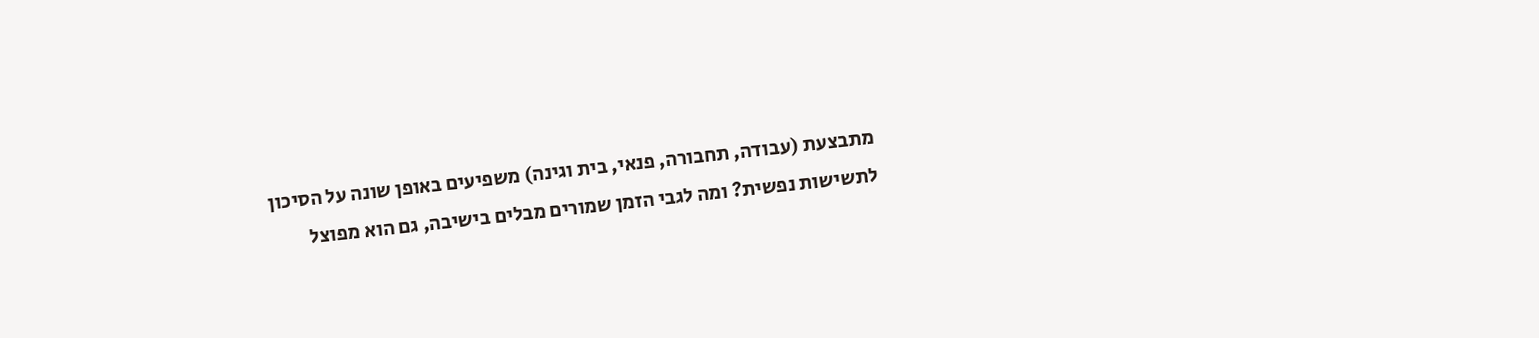מתבצעת (עבודה, תחבורה, פנאי, בית וגינה) משפיעים באופן שונה על הסיכון לתשישות נפשית? ומה לגבי הזמן שמורים מבלים בישיבה, גם הוא מפוצל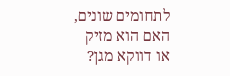לתחומים שונים, האם הוא מזיק או דווקא מגן?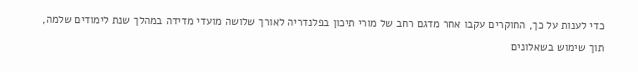כדי לענות על כך, החוקרים עקבו אחר מדגם רחב של מורי תיכון בפלנדריה לאורך שלושה מועדי מדידה במהלך שנת לימודים שלמה, תוך שימוש בשאלונים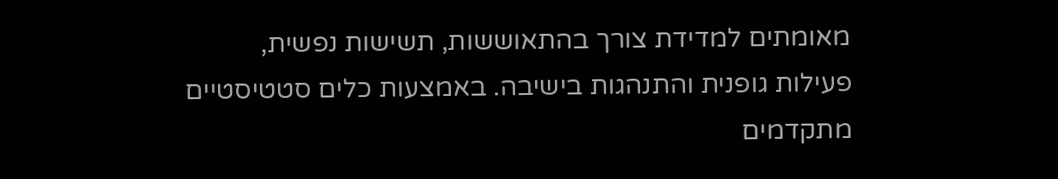מאומתים למדידת צורך בהתאוששות, תשישות נפשית, פעילות גופנית והתנהגות בישיבה. באמצעות כלים סטטיסטיים מתקדמים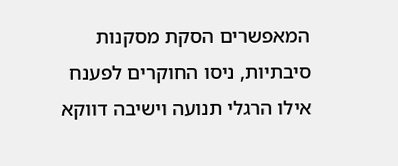המאפשרים הסקת מסקנות סיבתיות, ניסו החוקרים לפענח אילו הרגלי תנועה וישיבה דווקא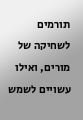תורמים לשחיקה של מורים, ואילו עשויים לשמש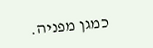כמגן מפניה.